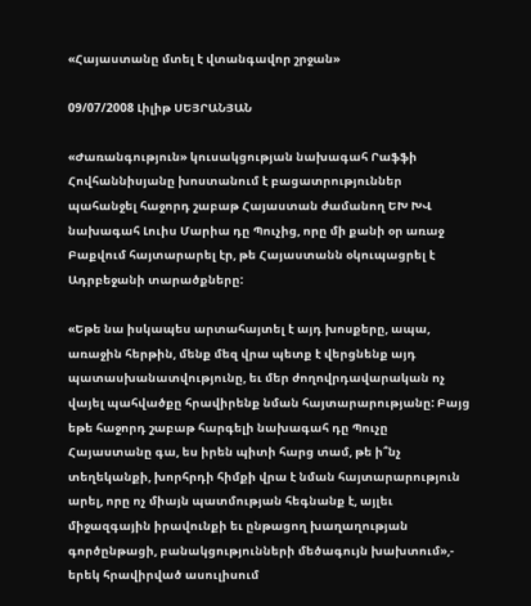«Հայաստանը մտել է վտանգավոր շրջան»

09/07/2008 Լիլիթ ՍԵՅՐԱՆՅԱՆ

«Ժառանգություն» կուսակցության նախագահ Րաֆֆի Հովհաննիսյանը խոստանում է բացատրություններ պահանջել հաջորդ շաբաթ Հայաստան ժամանող ԵԽ ԽՎ նախագահ Լուիս Մարիա դը Պուչից, որը մի քանի օր առաջ Բաքվում հայտարարել էր, թե Հայաստանն օկուպացրել է Ադրբեջանի տարածքները:

«Եթե նա իսկապես արտահայտել է այդ խոսքերը, ապա, առաջին հերթին, մենք մեզ վրա պետք է վերցնենք այդ պատասխանատվությունը, եւ մեր ժողովրդավարական ոչ վայել պահվածքը հրավիրենք նման հայտարարությանը: Բայց եթե հաջորդ շաբաթ հարգելի նախագահ դը Պուչը Հայաստանը գա, ես իրեն պիտի հարց տամ, թե ի՞նչ տեղեկանքի, խորհրդի հիմքի վրա է նման հայտարարություն արել, որը ոչ միայն պատմության հեգնանք է, այլեւ միջազգային իրավունքի եւ ընթացող խաղաղության գործընթացի, բանակցությունների մեծագույն խախտում»,- երեկ հրավիրված ասուլիսում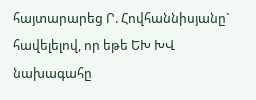հայտարարեց Ր. Հովհաննիսյանը` հավելելով, որ եթե ԵԽ ԽՎ նախագահը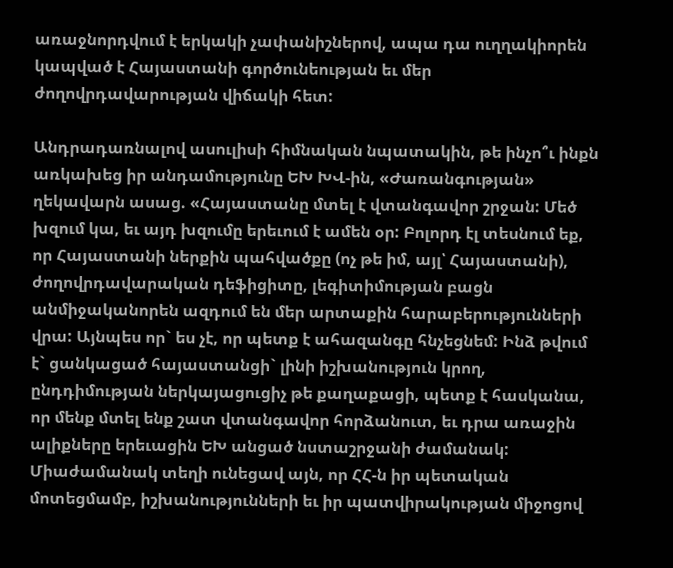առաջնորդվում է երկակի չափանիշներով, ապա դա ուղղակիորեն կապված է Հայաստանի գործունեության եւ մեր ժողովրդավարության վիճակի հետ:

Անդրադառնալով ասուլիսի հիմնական նպատակին, թե ինչո՞ւ ինքն առկախեց իր անդամությունը ԵԽ ԽՎ-ին, «Ժառանգության» ղեկավարն ասաց. «Հայաստանը մտել է վտանգավոր շրջան: Մեծ խզում կա, եւ այդ խզումը երեւում է ամեն օր: Բոլորդ էլ տեսնում եք, որ Հայաստանի ներքին պահվածքը (ոչ թե իմ, այլ՝ Հայաստանի), ժողովրդավարական դեֆիցիտը, լեգիտիմության բացն անմիջականորեն ազդում են մեր արտաքին հարաբերությունների վրա: Այնպես որ` ես չէ, որ պետք է ահազանգը հնչեցնեմ: Ինձ թվում է` ցանկացած հայաստանցի` լինի իշխանություն կրող, ընդդիմության ներկայացուցիչ թե քաղաքացի, պետք է հասկանա, որ մենք մտել ենք շատ վտանգավոր հորձանուտ, եւ դրա առաջին ալիքները երեւացին ԵԽ անցած նստաշրջանի ժամանակ: Միաժամանակ տեղի ունեցավ այն, որ ՀՀ-ն իր պետական մոտեցմամբ, իշխանությունների եւ իր պատվիրակության միջոցով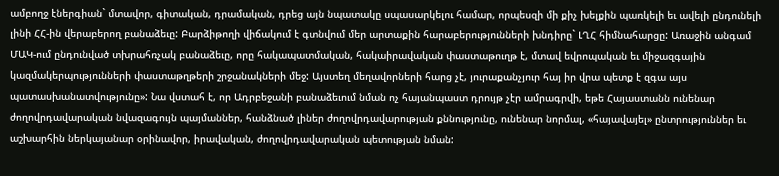ամբողջ էներգիան` մտավոր, գիտական, դրամական, դրեց այն նպատակը սպասարկելու համար, որպեսզի մի քիչ խելքին պառկելի եւ ավելի ընդունելի լինի ՀՀ-ին վերաբերող բանաձեւը: Բարձիթողի վիճակում է գտնվում մեր արտաքին հարաբերությունների խնդիրը` ԼՂՀ հիմնահարցը: Առաջին անգամ ՄԱԿ-ում ընդունված տխրահռչակ բանաձեւը, որը հակապատմական, հակաիրավական փաստաթուղթ է, մտավ եվրոպական եւ միջազգային կազմակերպությունների փաստաթղթերի շրջանակների մեջ: Այստեղ մեղավորների հարց չէ, յուրաքանչյուր հայ իր վրա պետք է զգա այս պատասխանատվությունը»: Նա վստահ է, որ Ադրբեջանի բանաձեւում նման ոչ հայանպաստ դրույթ չէր ամրագրվի, եթե Հայաստանն ունենար ժողովրդավարական նվազագույն պայմաններ, հանձնած լիներ ժողովրդավարության քննությունը, ունենար նորմալ, «հայավայել» ընտրություններ եւ աշխարհին ներկայանար օրինավոր, իրավական, ժողովրդավարական պետության նման: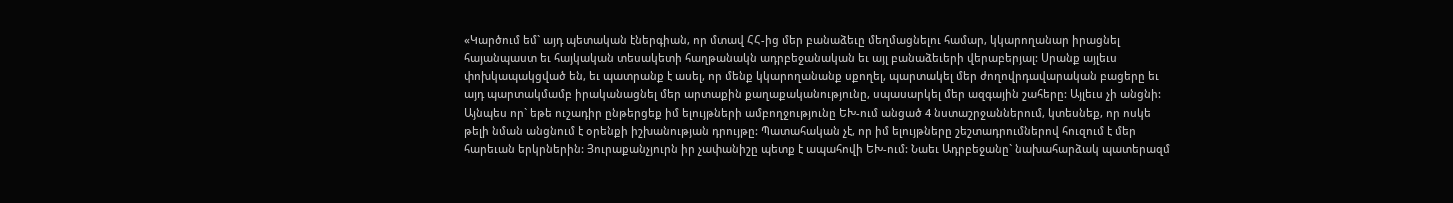«Կարծում եմ` այդ պետական էներգիան, որ մտավ ՀՀ-ից մեր բանաձեւը մեղմացնելու համար, կկարողանար իրացնել հայանպաստ եւ հայկական տեսակետի հաղթանակն ադրբեջանական եւ այլ բանաձեւերի վերաբերյալ: Սրանք այլեւս փոխկապակցված են, եւ պատրանք է ասել, որ մենք կկարողանանք սքողել, պարտակել մեր ժողովրդավարական բացերը եւ այդ պարտակմամբ իրականացնել մեր արտաքին քաղաքականությունը, սպասարկել մեր ազգային շահերը: Այլեւս չի անցնի: Այնպես որ` եթե ուշադիր ընթերցեք իմ ելույթների ամբողջությունը ԵԽ-ում անցած 4 նստաշրջաններում, կտեսնեք, որ ոսկե թելի նման անցնում է օրենքի իշխանության դրույթը: Պատահական չէ, որ իմ ելույթները շեշտադրումներով հուզում է մեր հարեւան երկրներին: Յուրաքանչյուրն իր չափանիշը պետք է ապահովի ԵԽ-ում: Նաեւ Ադրբեջանը` նախահարձակ պատերազմ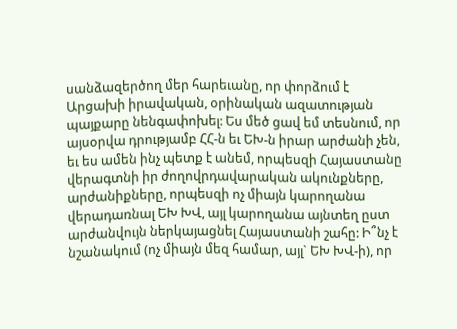սանձազերծող մեր հարեւանը, որ փորձում է Արցախի իրավական, օրինական ազատության պայքարը նենգափոխել: Ես մեծ ցավ եմ տեսնում, որ այսօրվա դրությամբ ՀՀ-ն եւ ԵԽ-ն իրար արժանի չեն, եւ ես ամեն ինչ պետք է անեմ, որպեսզի Հայաստանը վերագտնի իր ժողովրդավարական ակունքները, արժանիքները, որպեսզի ոչ միայն կարողանա վերադառնալ ԵԽ ԽՎ, այլ կարողանա այնտեղ ըստ արժանվույն ներկայացնել Հայաստանի շահը: Ի՞նչ է նշանակում (ոչ միայն մեզ համար, այլ` ԵԽ ԽՎ-ի), որ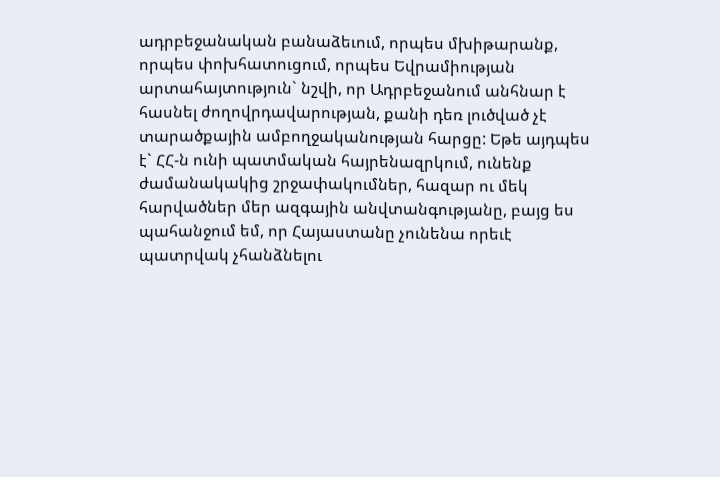ադրբեջանական բանաձեւում, որպես մխիթարանք, որպես փոխհատուցում, որպես Եվրամիության արտահայտություն` նշվի, որ Ադրբեջանում անհնար է հասնել ժողովրդավարության, քանի դեռ լուծված չէ տարածքային ամբողջականության հարցը: Եթե այդպես է` ՀՀ-ն ունի պատմական հայրենազրկում, ունենք ժամանակակից շրջափակումներ, հազար ու մեկ հարվածներ մեր ազգային անվտանգությանը, բայց ես պահանջում եմ, որ Հայաստանը չունենա որեւէ պատրվակ չհանձնելու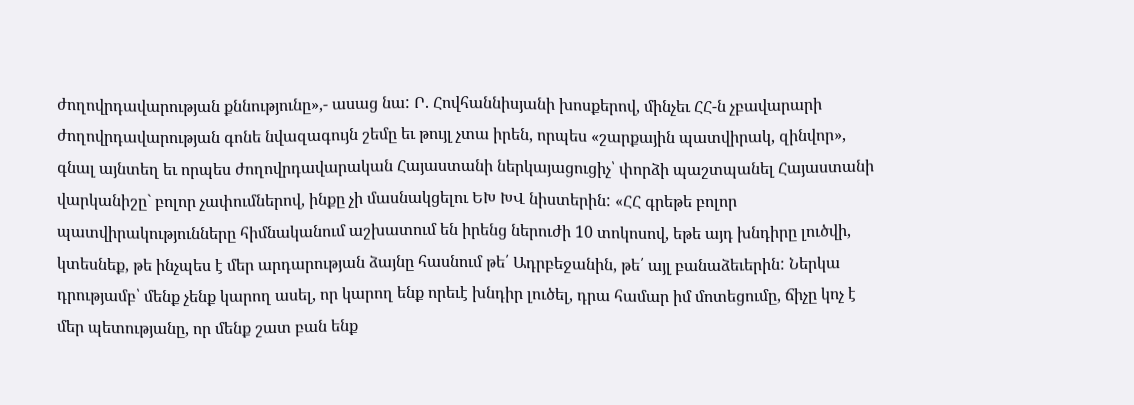ժողովրդավարության քննությունը»,- ասաց նա: Ր. Հովհաննիսյանի խոսքերով, մինչեւ ՀՀ-ն չբավարարի ժողովրդավարության գոնե նվազագույն շեմը եւ թույլ չտա իրեն, որպես «շարքային պատվիրակ, զինվոր», գնալ այնտեղ եւ որպես ժողովրդավարական Հայաստանի ներկայացուցիչ՝ փորձի պաշտպանել Հայաստանի վարկանիշը` բոլոր չափումներով, ինքը չի մասնակցելու ԵԽ ԽՎ նիստերին: «ՀՀ գրեթե բոլոր պատվիրակությունները հիմնականում աշխատում են իրենց ներուժի 10 տոկոսով, եթե այդ խնդիրը լուծվի, կտեսնեք, թե ինչպես է մեր արդարության ձայնը հասնում թե՛ Ադրբեջանին, թե՛ այլ բանաձեւերին: Ներկա դրությամբ՝ մենք չենք կարող ասել, որ կարող ենք որեւէ խնդիր լուծել, դրա համար իմ մոտեցումը, ճիչը կոչ է մեր պետությանը, որ մենք շատ բան ենք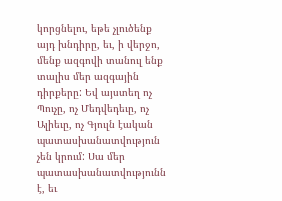կորցնելու, եթե չլուծենք այդ խնդիրը, եւ, ի վերջո, մենք ազգովի տանուլ ենք տալիս մեր ազգային դիրքերը: Եվ այստեղ ոչ Պուչը, ոչ Մեդվեդեւը, ոչ Ալիեւը, ոչ Գյուլն էական պատասխանատվություն չեն կրում: Սա մեր պատասխանատվությունն է, եւ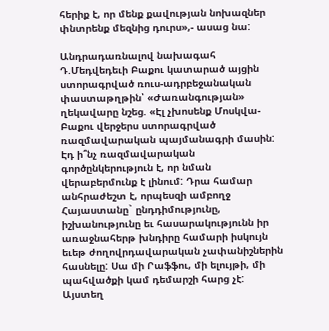հերիք է, որ մենք քավության նոխազներ փնտրենք մեզնից դուրս»,- ասաց նա:

Անդրադառնալով նախագահ Դ.Մեդվեդեւի Բաքու կատարած այցին ստորագրված ռուս-ադրբեջանական փաստաթղթին՝ «Ժառանգության» ղեկավարը նշեց. «Էլ չխոսենք Մոսկվա-Բաքու վերջերս ստորագրված ռազմավարական պայմանագրի մասին: Էդ ի՞նչ ռազմավարական գործընկերություն է, որ նման վերաբերմունք է լինում: Դրա համար անհրաժեշտ է, որպեսզի ամբողջ Հայաստանը` ընդդիմությունը, իշխանությունը եւ հասարակությունն իր առաջնահերթ խնդիրը համարի իսկույն եւեթ ժողովրդավարական չափանիշներին հասնելը: Սա մի Րաֆֆու, մի ելույթի, մի պահվածքի կամ դեմարշի հարց չէ: Այստեղ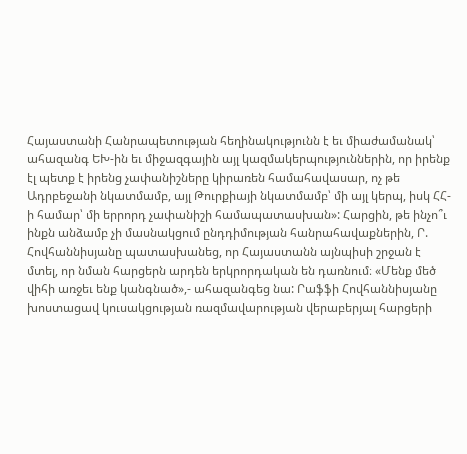Հայաստանի Հանրապետության հեղինակությունն է եւ միաժամանակ՝ ահազանգ ԵԽ-ին եւ միջազգային այլ կազմակերպություններին, որ իրենք էլ պետք է իրենց չափանիշները կիրառեն համահավասար, ոչ թե Ադրբեջանի նկատմամբ, այլ Թուրքիայի նկատմամբ՝ մի այլ կերպ, իսկ ՀՀ-ի համար՝ մի երրորդ չափանիշի համապատասխան»: Հարցին, թե ինչո՞ւ ինքն անձամբ չի մասնակցում ընդդիմության հանրահավաքներին, Ր. Հովհաննիսյանը պատասխանեց, որ Հայաստանն այնպիսի շրջան է մտել, որ նման հարցերն արդեն երկրորդական են դառնում։ «Մենք մեծ վիհի առջեւ ենք կանգնած»,- ահազանգեց նա: Րաֆֆի Հովհաննիսյանը խոստացավ կուսակցության ռազմավարության վերաբերյալ հարցերի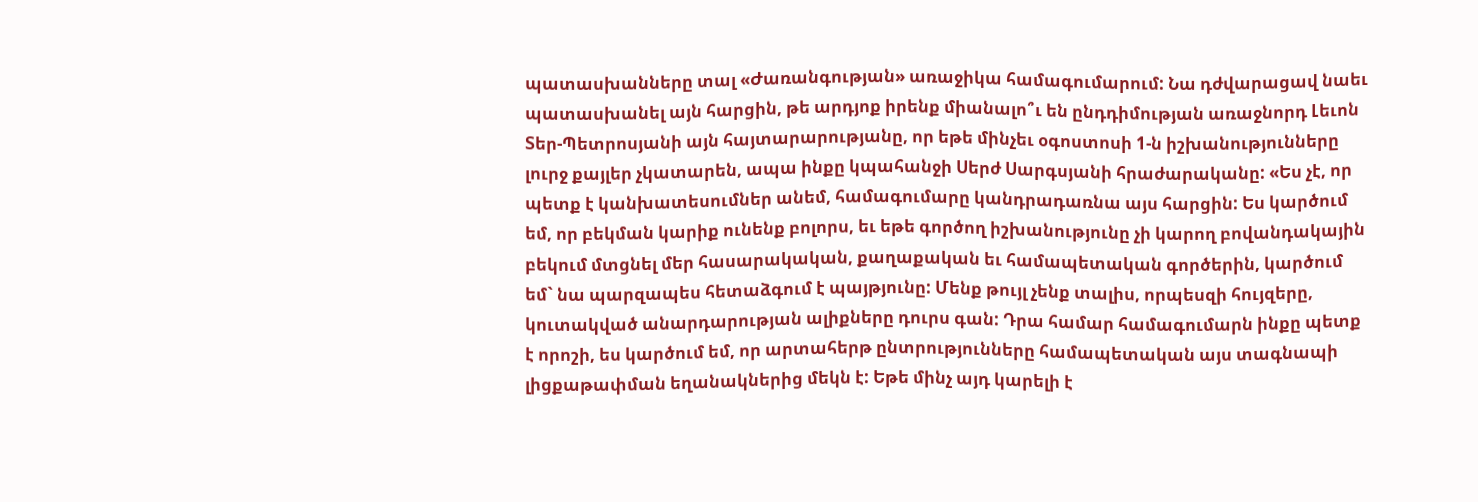պատասխանները տալ «Ժառանգության» առաջիկա համագումարում: Նա դժվարացավ նաեւ պատասխանել այն հարցին, թե արդյոք իրենք միանալո՞ւ են ընդդիմության առաջնորդ Լեւոն Տեր-Պետրոսյանի այն հայտարարությանը, որ եթե մինչեւ օգոստոսի 1-ն իշխանությունները լուրջ քայլեր չկատարեն, ապա ինքը կպահանջի Սերժ Սարգսյանի հրաժարականը: «Ես չէ, որ պետք է կանխատեսումներ անեմ, համագումարը կանդրադառնա այս հարցին: Ես կարծում եմ, որ բեկման կարիք ունենք բոլորս, եւ եթե գործող իշխանությունը չի կարող բովանդակային բեկում մտցնել մեր հասարակական, քաղաքական եւ համապետական գործերին, կարծում եմ` նա պարզապես հետաձգում է պայթյունը: Մենք թույլ չենք տալիս, որպեսզի հույզերը, կուտակված անարդարության ալիքները դուրս գան: Դրա համար համագումարն ինքը պետք է որոշի, ես կարծում եմ, որ արտահերթ ընտրությունները համապետական այս տագնապի լիցքաթափման եղանակներից մեկն է: Եթե մինչ այդ կարելի է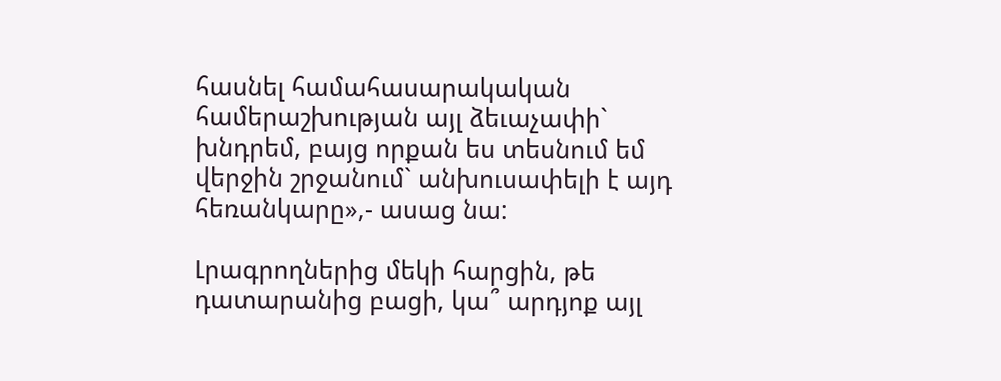հասնել համահասարակական համերաշխության այլ ձեւաչափի` խնդրեմ, բայց որքան ես տեսնում եմ վերջին շրջանում` անխուսափելի է այդ հեռանկարը»,- ասաց նա:

Լրագրողներից մեկի հարցին, թե դատարանից բացի, կա՞ արդյոք այլ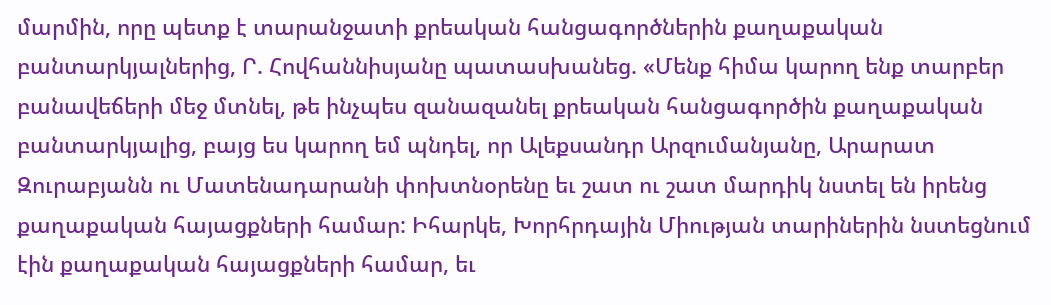մարմին, որը պետք է տարանջատի քրեական հանցագործներին քաղաքական բանտարկյալներից, Ր. Հովհաննիսյանը պատասխանեց. «Մենք հիմա կարող ենք տարբեր բանավեճերի մեջ մտնել, թե ինչպես զանազանել քրեական հանցագործին քաղաքական բանտարկյալից, բայց ես կարող եմ պնդել, որ Ալեքսանդր Արզումանյանը, Արարատ Զուրաբյանն ու Մատենադարանի փոխտնօրենը եւ շատ ու շատ մարդիկ նստել են իրենց քաղաքական հայացքների համար: Իհարկե, Խորհրդային Միության տարիներին նստեցնում էին քաղաքական հայացքների համար, եւ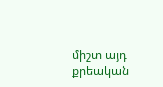միշտ այդ քրեական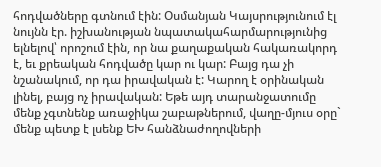հոդվածները գտնում էին: Օսմանյան Կայսրությունում էլ նույնն էր. իշխանության նպատակահարմարությունից ելնելով՝ որոշում էին, որ նա քաղաքական հակառակորդ է, եւ քրեական հոդվածը կար ու կար: Բայց դա չի նշանակում, որ դա իրավական է: Կարող է օրինական լինել, բայց ոչ իրավական: Եթե այդ տարանջատումը մենք չգտնենք առաջիկա շաբաթներում, վաղը-մյուս օրը` մենք պետք է լսենք ԵԽ հանձնաժողովների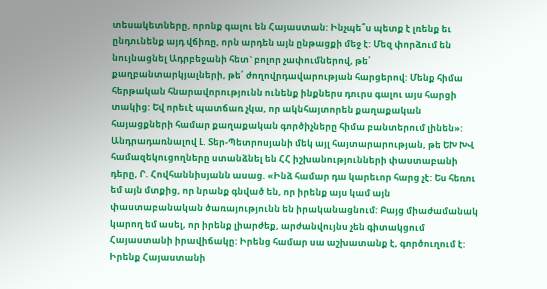տեսակետները, որոնք գալու են Հայաստան: Ինչպե՞ս պետք է լռենք եւ ընդունենք այդ վճիռը, որն արդեն այն ընթացքի մեջ է: Մեզ փորձում են նույնացնել Ադրբեջանի հետ` բոլոր չափումներով, թե՛ քաղբանտարկյալների, թե՛ ժողովրդավարության հարցերով: Մենք հիմա հերթական հնարավորությունն ունենք ինքներս դուրս գալու այս հարցի տակից: Եվ որեւէ պատճառ չկա, որ ակնհայտորեն քաղաքական հայացքների համար քաղաքական գործիչները հիմա բանտերում լինեն»: Անդրադառնալով Լ. Տեր-Պետրոսյանի մեկ այլ հայտարարության, թե ԵԽ ԽՎ համազեկուցողները ստանձնել են ՀՀ իշխանությունների փաստաբանի դերը, Ր. Հովհաննիսյանն ասաց. «Ինձ համար դա կարեւոր հարց չէ: Ես հեռու եմ այն մտքից, որ նրանք գնված են, որ իրենք այս կամ այն փաստաբանական ծառայությունն են իրականացնում: Բայց միաժամանակ կարող եմ ասել, որ իրենք լիարժեք, արժանվույնս չեն գիտակցում Հայաստանի իրավիճակը: Իրենց համար սա աշխատանք է, գործուղում է: Իրենք Հայաստանի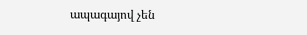ապագայով չեն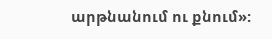արթնանում ու քնում»: